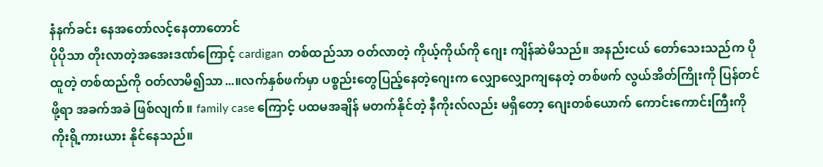နံနက်ခင်း နေအတော်လင့်နေတာတောင်
ပိုပိုသာ တိုးလာတဲ့အအေးဒဏ်ကြောင့် cardigan တစ်ထည်သာ ဝတ်လာတဲ့ ကိုယ့်ကိုယ်ကို ဂျေး ကျိန်ဆဲမိသည်။ အနည်းငယ် တော်သေးသည်က ပိုထူတဲ့ တစ်ထည်ကို ဝတ်လာမိ၍သာ...။လက်နှစ်ဖက်မှာ ပစ္စည်းတွေပြည့်နေတဲ့ဂျေးက လျှောလျှောကျနေတဲ့ တစ်ဖက် လွယ်အိတ်ကြိုးကို ပြန်တင်ဖို့ရာ အခက်အခဲ ဖြစ်လျက်။ family case ကြောင့် ပထမအချိန် မတက်နိုင်တဲ့ နီကိုးလ်လည်း မရှိတော့ ဂျေးတစ်ယောက် ကောင်းကောင်းကြီးကို ကိုးရို့ကားယား နိုင်နေသည်။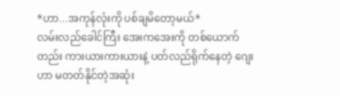*ဟာ...အကုန်လုံးကို ပစ်ချမိတော့မယ်*
လမ်းလည်ခေါင်ကြီး အေးကအေးကို တစ်ယောက်တည်း ကားယားကားယားနဲ့ ပတ်လည်ရိုက်နေတဲ့ ဂျေးဟာ မတတ်နိုင်တဲ့အဆုံး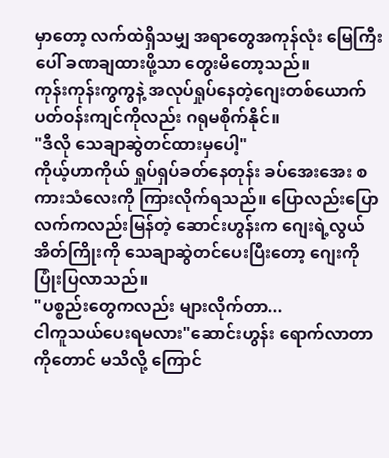မှာတော့ လက်ထဲရှိသမျှ အရာတွေအကုန်လုံး မြေကြီးပေါ် ခဏချထားဖို့သာ တွေးမိတော့သည်။
ကုန်းကုန်းကွကွနဲ့ အလုပ်ရှုပ်နေတဲ့ဂျေးတစ်ယောက် ပတ်ဝန်းကျင်ကိုလည်း ဂရုမစိုက်နိုင်။
"ဒီလို သေချာဆွဲတင်ထားမှပေါ့"
ကိုယ့်ဟာကိုယ် ရှုပ်ရှပ်ခတ်နေတုန်း ခပ်အေးအေး စကားသံလေးကို ကြားလိုက်ရသည်။ ပြောလည်းပြော လက်ကလည်းမြန်တဲ့ ဆောင်းဟွန်းက ဂျေးရဲ့လွယ်အိတ်ကြိုးကို သေချာဆွဲတင်ပေးပြီးတော့ ဂျေးကို ပြုံးပြလာသည်။
"ပစ္စည်းတွေကလည်း များလိုက်တာ...
ငါကူသယ်ပေးရမလား"ဆောင်းဟွန်း ရောက်လာတာကိုတောင် မသိလို့ ကြောင်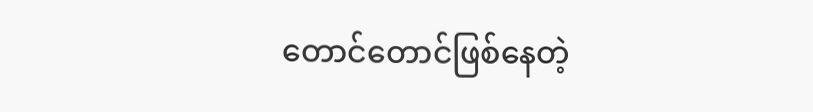တောင်တောင်ဖြစ်နေတဲ့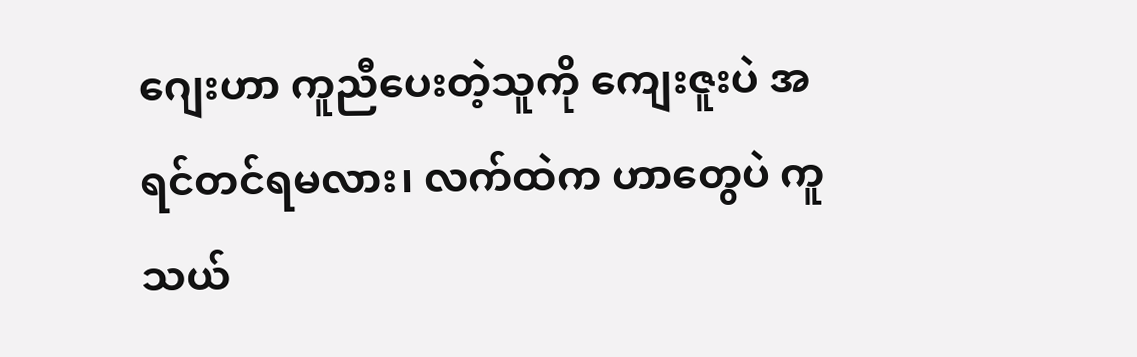ဂျေးဟာ ကူညီပေးတဲ့သူကို ကျေးဇူးပဲ အရင်တင်ရမလား၊ လက်ထဲက ဟာတွေပဲ ကူသယ်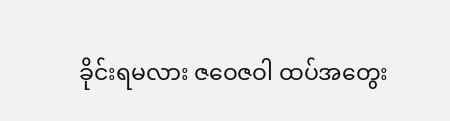ခိုင်းရမလား ဇဝေဇဝါ ထပ်အတွေး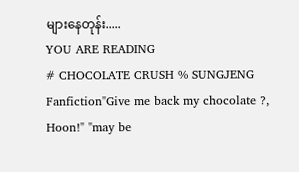များနေတုန်း.....
YOU ARE READING
# CHOCOLATE CRUSH % SUNGJENG
Fanfiction"Give me back my chocolate ?, Hoon!" "may be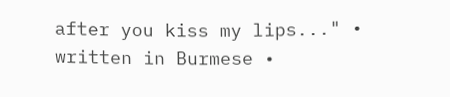after you kiss my lips..." • written in Burmese •